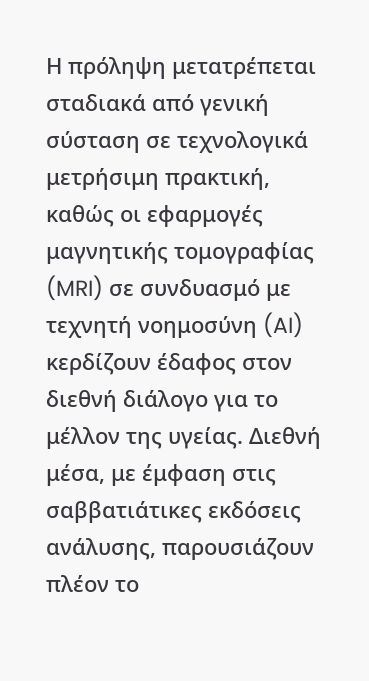Η πρόληψη μετατρέπεται σταδιακά από γενική σύσταση σε τεχνολογικά μετρήσιμη πρακτική, καθώς οι εφαρμογές μαγνητικής τομογραφίας (MRI) σε συνδυασμό με τεχνητή νοημοσύνη (AI) κερδίζουν έδαφος στον διεθνή διάλογο για το μέλλον της υγείας. Διεθνή μέσα, με έμφαση στις σαββατιάτικες εκδόσεις ανάλυσης, παρουσιάζουν πλέον το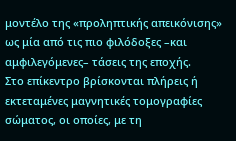μοντέλο της «προληπτικής απεικόνισης» ως μία από τις πιο φιλόδοξες –και αμφιλεγόμενες– τάσεις της εποχής.
Στο επίκεντρο βρίσκονται πλήρεις ή εκτεταμένες μαγνητικές τομογραφίες σώματος, οι οποίες, με τη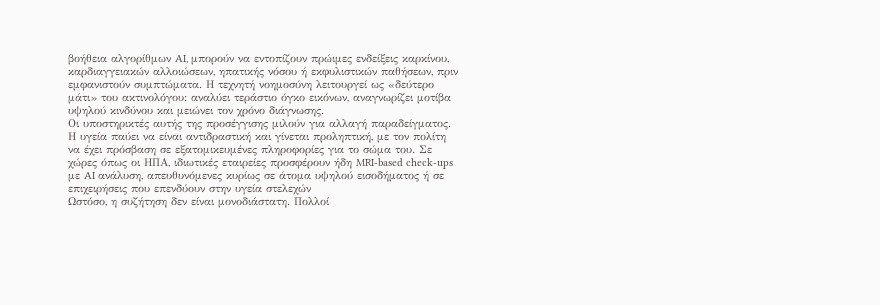βοήθεια αλγορίθμων AI, μπορούν να εντοπίζουν πρώιμες ενδείξεις καρκίνου, καρδιαγγειακών αλλοιώσεων, ηπατικής νόσου ή εκφυλιστικών παθήσεων, πριν εμφανιστούν συμπτώματα. Η τεχνητή νοημοσύνη λειτουργεί ως «δεύτερο μάτι» του ακτινολόγου: αναλύει τεράστιο όγκο εικόνων, αναγνωρίζει μοτίβα υψηλού κινδύνου και μειώνει τον χρόνο διάγνωσης.
Οι υποστηρικτές αυτής της προσέγγισης μιλούν για αλλαγή παραδείγματος. Η υγεία παύει να είναι αντιδραστική και γίνεται προληπτική, με τον πολίτη να έχει πρόσβαση σε εξατομικευμένες πληροφορίες για το σώμα του. Σε χώρες όπως οι ΗΠΑ, ιδιωτικές εταιρείες προσφέρουν ήδη MRI-based check-ups με AI ανάλυση, απευθυνόμενες κυρίως σε άτομα υψηλού εισοδήματος ή σε επιχειρήσεις που επενδύουν στην υγεία στελεχών
Ωστόσο, η συζήτηση δεν είναι μονοδιάστατη. Πολλοί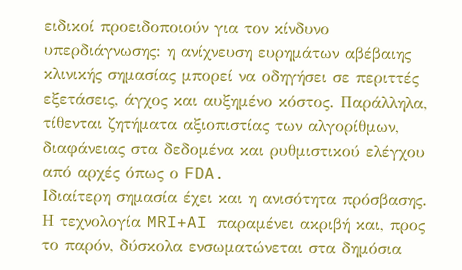ειδικοί προειδοποιούν για τον κίνδυνο υπερδιάγνωσης: η ανίχνευση ευρημάτων αβέβαιης κλινικής σημασίας μπορεί να οδηγήσει σε περιττές εξετάσεις, άγχος και αυξημένο κόστος. Παράλληλα, τίθενται ζητήματα αξιοπιστίας των αλγορίθμων, διαφάνειας στα δεδομένα και ρυθμιστικού ελέγχου από αρχές όπως ο FDA.
Ιδιαίτερη σημασία έχει και η ανισότητα πρόσβασης. Η τεχνολογία MRI+AI παραμένει ακριβή και, προς το παρόν, δύσκολα ενσωματώνεται στα δημόσια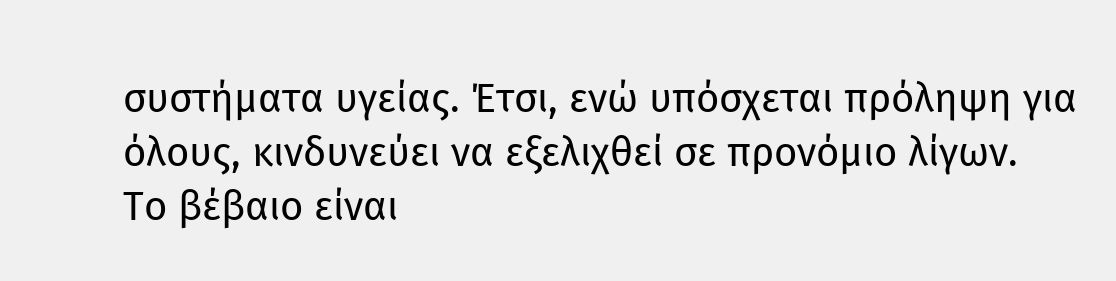συστήματα υγείας. Έτσι, ενώ υπόσχεται πρόληψη για όλους, κινδυνεύει να εξελιχθεί σε προνόμιο λίγων.
Το βέβαιο είναι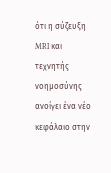ότι η σύζευξη MRI και τεχνητής νοημοσύνης ανοίγει ένα νέο κεφάλαιο στην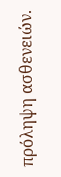πρόληψη ασθενειών.